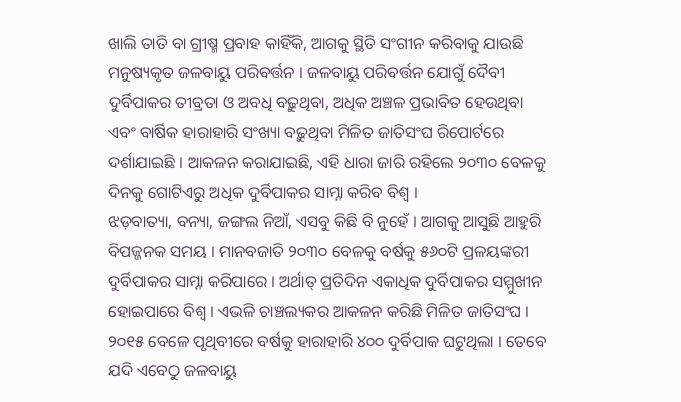ଖାଲି ତାତି ବା ଗ୍ରୀଷ୍ମ ପ୍ରବାହ କାହିଁକି, ଆଗକୁ ସ୍ଥିତି ସଂଗୀନ କରିବାକୁ ଯାଉଛି ମନୁଷ୍ୟକୃତ ଜଳବାୟୁ ପରିବର୍ତ୍ତନ । ଜଳବାୟୁ ପରିବର୍ତ୍ତନ ଯୋଗୁଁ ଦୈବୀ ଦୁର୍ବିପାକର ତୀବ୍ରତା ଓ ଅବଧି ବଢ଼ୁଥିବା, ଅଧିକ ଅଞ୍ଚଳ ପ୍ରଭାବିତ ହେଉଥିବା ଏବଂ ବାର୍ଷିକ ହାରାହାରି ସଂଖ୍ୟା ବଢ଼ୁଥିବା ମିଳିତ ଜାତିସଂଘ ରିପୋର୍ଟରେ ଦର୍ଶାଯାଇଛି । ଆକଳନ କରାଯାଇଛି, ଏହି ଧାରା ଜାରି ରହିଲେ ୨୦୩୦ ବେଳକୁ ଦିନକୁ ଗୋଟିଏରୁ ଅଧିକ ଦୁର୍ବିପାକର ସାମ୍ନା କରିବ ବିଶ୍ୱ ।
ଝଡ଼ବାତ୍ୟା, ବନ୍ୟା, ଜଙ୍ଗଲ ନିଆଁ, ଏସବୁ କିଛି ବି ନୁହେଁ । ଆଗକୁ ଆସୁଛି ଆହୁରି ବିପଜ୍ଜନକ ସମୟ । ମାନବଜାତି ୨୦୩୦ ବେଳକୁ ବର୍ଷକୁ ୫୬୦ଟି ପ୍ରଳୟଙ୍କରୀ ଦୁର୍ବିପାକର ସାମ୍ନା କରିପାରେ । ଅର୍ଥାତ୍ ପ୍ରତିଦିନ ଏକାଧିକ ଦୁର୍ବିପାକର ସମ୍ମୁଖୀନ ହୋଇପାରେ ବିଶ୍ୱ । ଏଭଳି ଚାଞ୍ଚଲ୍ୟକର ଆକଳନ କରିଛି ମିଳିତ ଜାତିସଂଘ । ୨୦୧୫ ବେଳେ ପୃଥିବୀରେ ବର୍ଷକୁ ହାରାହାରି ୪୦୦ ଦୁର୍ବିପାକ ଘଟୁଥିଲା । ତେବେ ଯଦି ଏବେଠୁ ଜଳବାୟୁ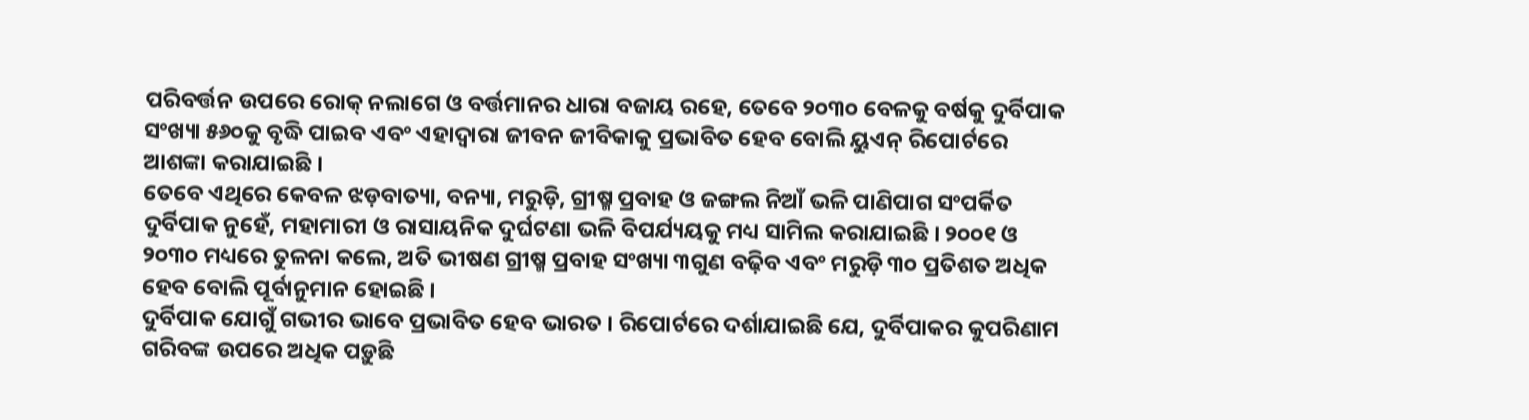ପରିବର୍ତ୍ତନ ଉପରେ ରୋକ୍ ନଲାଗେ ଓ ବର୍ତ୍ତମାନର ଧାରା ବଜାୟ ରହେ, ତେବେ ୨୦୩୦ ବେଳକୁ ବର୍ଷକୁ ଦୁର୍ବିପାକ ସଂଖ୍ୟା ୫୬୦କୁ ବୃଦ୍ଧି ପାଇବ ଏବଂ ଏହାଦ୍ୱାରା ଜୀବନ ଜୀବିକାକୁ ପ୍ରଭାବିତ ହେବ ବୋଲି ୟୁଏନ୍ ରିପୋର୍ଟରେ ଆଶଙ୍କା କରାଯାଇଛି ।
ତେବେ ଏଥିରେ କେବଳ ଝଡ଼ବାତ୍ୟା, ବନ୍ୟା, ମରୁଡ଼ି, ଗ୍ରୀଷ୍ମ ପ୍ରବାହ ଓ ଜଙ୍ଗଲ ନିଆଁ ଭଳି ପାଣିପାଗ ସଂପର୍କିତ ଦୁର୍ବିପାକ ନୁହେଁ, ମହାମାରୀ ଓ ରାସାୟନିକ ଦୁର୍ଘଟଣା ଭଳି ବିପର୍ଯ୍ୟୟକୁ ମଧ୍ୟ ସାମିଲ କରାଯାଇଛି । ୨୦୦୧ ଓ ୨୦୩୦ ମଧ୍ୟରେ ତୁଳନା କଲେ, ଅତି ଭୀଷଣ ଗ୍ରୀଷ୍ମ ପ୍ରବାହ ସଂଖ୍ୟା ୩ଗୁଣ ବଢ଼ିବ ଏବଂ ମରୁଡ଼ି ୩୦ ପ୍ରତିଶତ ଅଧିକ ହେବ ବୋଲି ପୂର୍ବାନୁମାନ ହୋଇଛି ।
ଦୁର୍ବିପାକ ଯୋଗୁଁ ଗଭୀର ଭାବେ ପ୍ରଭାବିତ ହେବ ଭାରତ । ରିପୋର୍ଟରେ ଦର୍ଶାଯାଇଛି ଯେ, ଦୁର୍ବିପାକର କୁପରିଣାମ ଗରିବଙ୍କ ଉପରେ ଅଧିକ ପଡ଼ୁଛି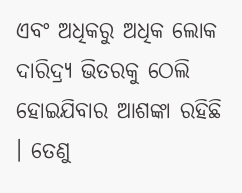ଏବଂ ଅଧିକରୁ ଅଧିକ ଲୋକ ଦାରିଦ୍ର୍ୟ ଭିତରକୁ ଠେଲି ହୋଇଯିବାର ଆଶଙ୍କା ରହିଛି । ତେଣୁ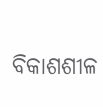ବିକାଶଶୀଳ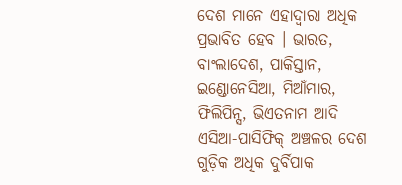ଦେଶ ମାନେ ଏହାଦ୍ୱାରା ଅଧିକ ପ୍ରଭାବିତ ହେବ । ଭାରତ, ବାଂଲାଦେଶ, ପାକିସ୍ତାନ, ଇଣ୍ଡୋନେସିଆ, ମିଆଁମାର, ଫିଲିପିନ୍ସ, ଭିଏତନାମ ଆଦି ଏସିଆ-ପାସିଫିକ୍ ଅଞ୍ଚଳର ଦେଶ ଗୁଡ଼ିକ ଅଧିକ ଦୁର୍ବିପାକ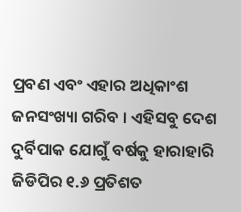ପ୍ରବଣ ଏବଂ ଏହାର ଅଧିକାଂଶ ଜନସଂଖ୍ୟା ଗରିବ । ଏହିସବୁ ଦେଶ ଦୁର୍ବିପାକ ଯୋଗୁଁ ବର୍ଷକୁ ହାରାହାରି ଜିଡିପିର ୧.୬ ପ୍ରତିଶତ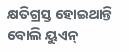କ୍ଷତିଗ୍ରସ୍ତ ହୋଇଥାନ୍ତି ବୋଲି ୟୁଏନ୍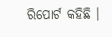ରିପୋର୍ଟ କହିଛି ।